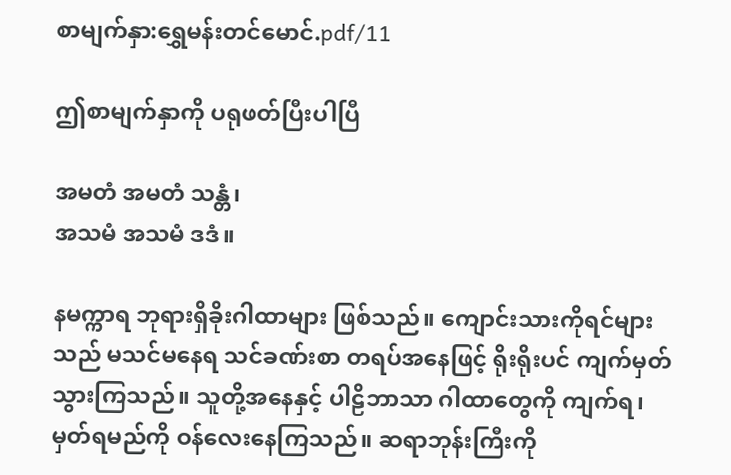စာမျက်နှာ:ရွှေမန်းတင်မောင်.pdf/11

ဤစာမျက်နှာကို ပရုဖတ်ပြီးပါပြီ

အမတံ အမတံ သန္တံ၊
အသမံ အသမံ ဒဒံ။

နမက္ကာရ ဘုရားရှိခိုးဂါထာများ ဖြစ်သည်။ ကျောင်းသားကိုရင်များသည် မသင်မနေရ သင်ခဏ်းစာ တရပ်အနေဖြင့် ရိုးရိုးပင် ကျက်မှတ်သွားကြသည်။ သူတို့အနေနှင့် ပါဠိဘာသာ ဂါထာတွေကို ကျက်ရ၊ မှတ်ရမည်ကို ဝန်လေးနေကြသည်။ ဆရာဘုန်းကြီးကို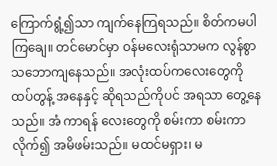ကြောက်ရွံ့၍သာ ကျက်နေကြရသည်။ စိတ်ကမပါကြချေ။ တင်မောင်မှာ ဝန်မလေးရုံသာမက လွန်စွာ သဘောကျနေသည်။ အလုံးထပ်ကလေးတွေကို ထပ်တွန့် အနေနှင့် ဆိုရသည်ကိုပင် အရသာ တွေ့နေသည်။ အံ ကာရန် လေးတွေကို စမ်းကာ စမ်းကာ လိုက်၍ အမိဖမ်းသည်။ မထင်မရှား၊ မ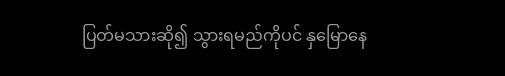ပြတ်မသားဆို၍ သွားရမည်ကိုပင် နှမြောနေ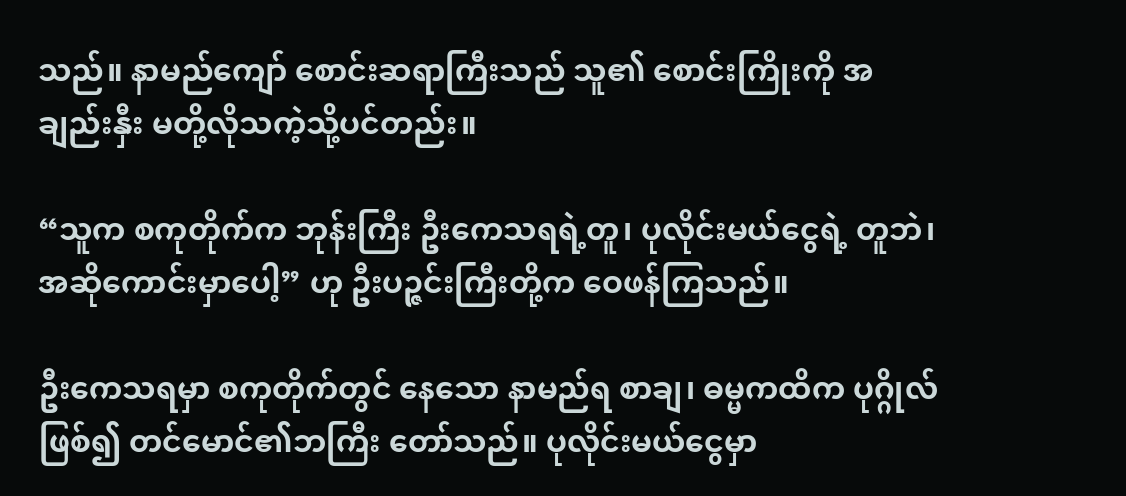သည်။ နာမည်ကျော် စောင်းဆရာကြီးသည် သူ၏ စောင်းကြိုးကို အချည်းနှီး မတို့လိုသကဲ့သို့ပင်တည်း။

“သူက စကုတိုက်က ဘုန်းကြီး ဦးကေသရရဲ့တူ၊ ပုလိုင်းမယ်ငွေရဲ့ တူဘဲ၊ အဆိုကောင်းမှာပေါ့” ဟု ဦးပဉ္ဇင်းကြီးတို့က ဝေဖန်ကြသည်။

ဦးကေသရမှာ စကုတိုက်တွင် နေသော နာမည်ရ စာချ၊ ဓမ္မကထိက ပုဂ္ဂိုလ်ဖြစ်၍ တင်မောင်၏ဘကြီး တော်သည်။ ပုလိုင်းမယ်ငွေမှာ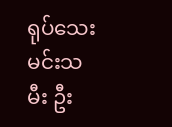ရုပ်သေးမင်းသမီး ဦး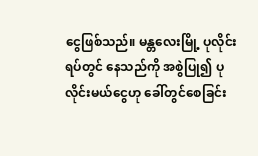ငွေဖြစ်သည်။ မန္တလေးမြို့ ပုလိုင်းရပ်တွင် နေသည်ကို အစွဲပြု၍ ပုလိုင်းမယ်ငွေဟု ခေါ်တွင်စေခြင်း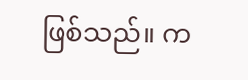ဖြစ်သည်။ က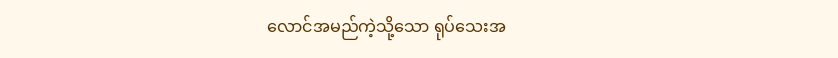လောင်အမည်ကဲ့သို့သော ရုပ်သေးအ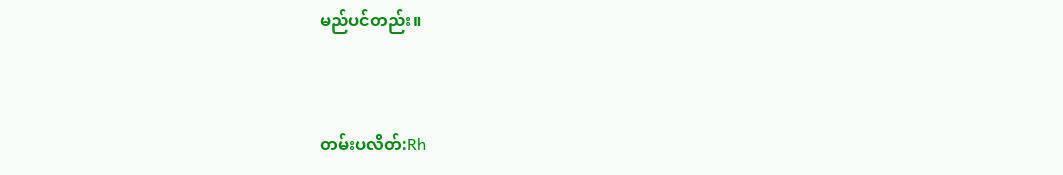မည်ပင်တည်း။


တမ်းပလိတ်:Rh